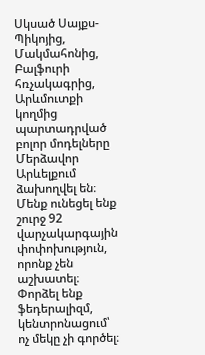Սկսած Սայքս-Պիկոյից, Մակմահոնից, Բալֆուրի հռչակագրից, Արևմուտքի կողմից պարտադրված բոլոր մոդելները Մերձավոր Արևելքում ձախողվել են։ Մենք ունեցել ենք շուրջ 92 վարչակարգային փոփոխություն, որոնք չեն աշխատել։ Փորձել ենք ֆեդերալիզմ, կենտրոնացում՝ ոչ մեկը չի գործել։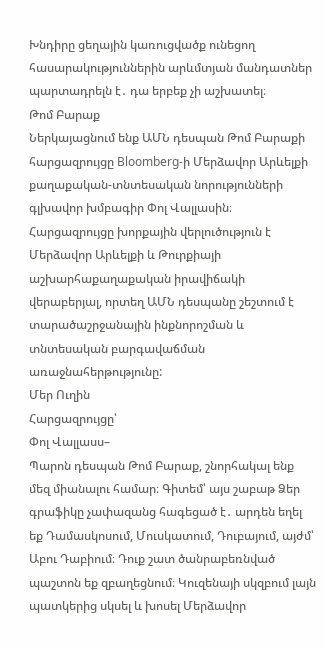Խնդիրը ցեղային կառուցվածք ունեցող հասարակություններին արևմտյան մանդատներ պարտադրելն է․ դա երբեք չի աշխատել։
Թոմ Բարաք
Ներկայացնում ենք ԱՄՆ դեսպան Թոմ Բարաքի հարցազրույցը Bloomberg‑ի Մերձավոր Արևելքի քաղաքական-տնտեսական նորությունների գլխավոր խմբագիր Փոլ Վալլասին։ Հարցազրույցը խորքային վերլուծություն է Մերձավոր Արևելքի և Թուրքիայի աշխարհաքաղաքական իրավիճակի վերաբերյալ, որտեղ ԱՄՆ դեսպանը շեշտում է տարածաշրջանային ինքնորոշման և տնտեսական բարգավաճման առաջնահերթությունը:
Մեր Ուղին
Հարցազրույցը՝
Փոլ Վալլասս–
Պարոն դեսպան Թոմ Բարաք, շնորհակալ ենք մեզ միանալու համար։ Գիտեմ՝ այս շաբաթ Ձեր գրաֆիկը չափազանց հագեցած է․ արդեն եղել եք Դամասկոսում, Մուսկատում, Դուբայում, այժմ՝ Աբու Դաբիում։ Դուք շատ ծանրաբեռնված պաշտոն եք զբաղեցնում։ Կուզենայի սկզբում լայն պատկերից սկսել և խոսել Մերձավոր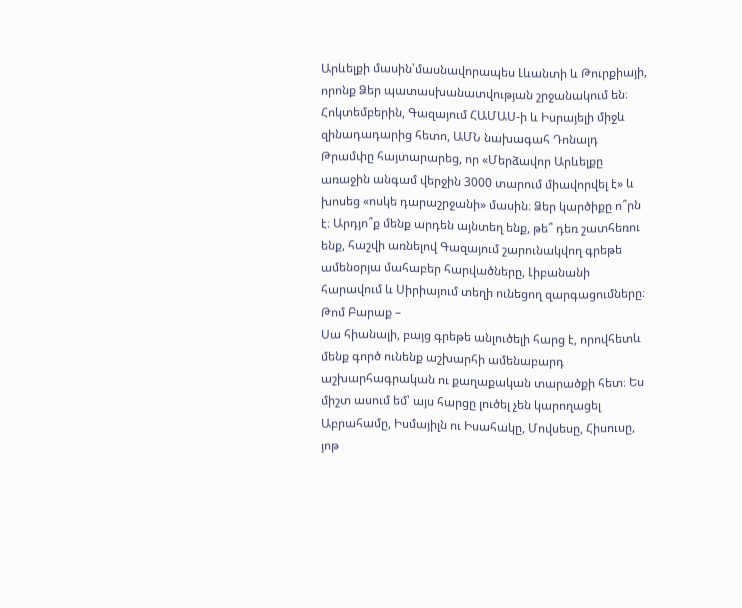Արևելքի մասին՝մասնավորապես Լևանտի և Թուրքիայի, որոնք Ձեր պատասխանատվության շրջանակում են։
Հոկտեմբերին, Գազայում ՀԱՄԱՍ‑ի և Իսրայելի միջև զինադադարից հետո, ԱՄՆ նախագահ Դոնալդ Թրամփը հայտարարեց, որ «Մերձավոր Արևելքը առաջին անգամ վերջին 3000 տարում միավորվել է» և խոսեց «ոսկե դարաշրջանի» մասին։ Ձեր կարծիքը ո՞րն է։ Արդյո՞ք մենք արդեն այնտեղ ենք, թե՞ դեռ շատհեռու ենք, հաշվի առնելով Գազայում շարունակվող գրեթե ամենօրյա մահաբեր հարվածները, Լիբանանի հարավում և Սիրիայում տեղի ունեցող զարգացումները։
Թոմ Բարաք –
Սա հիանալի, բայց գրեթե անլուծելի հարց է, որովհետև մենք գործ ունենք աշխարհի ամենաբարդ աշխարհագրական ու քաղաքական տարածքի հետ։ Ես միշտ ասում եմ՝ այս հարցը լուծել չեն կարողացել Աբրահամը, Իսմայիլն ու Իսահակը, Մովսեսը, Հիսուսը, յոթ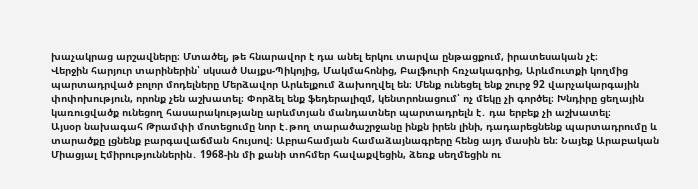խաչակրաց արշավները։ Մտածել, թե հնարավոր է դա անել երկու տարվա ընթացքում, իրատեսական չէ։
Վերջին հարյուր տարիներին՝ սկսած Սայքս-Պիկոյից, Մակմահոնից, Բալֆուրի հռչակագրից, Արևմուտքի կողմից պարտադրված բոլոր մոդելները Մերձավոր Արևելքում ձախողվել են։ Մենք ունեցել ենք շուրջ 92 վարչակարգային փոփոխություն, որոնք չեն աշխատել։ Փորձել ենք ֆեդերալիզմ, կենտրոնացում՝ ոչ մեկը չի գործել։ Խնդիրը ցեղային կառուցվածք ունեցող հասարակությանը արևմտյան մանդատներ պարտադրելն է․ դա երբեք չի աշխատել։
Այսօր նախագահ Թրամփի մոտեցումը նոր է․թող տարածաշրջանը ինքն իրեն լինի, դադարեցնենք պարտադրումը և տարածքը լցնենք բարգավաճման հույսով։ Աբրահամյան համաձայնագրերը հենց այդ մասին են։ Նայեք Արաբական Միացյալ Էմիրություններին․ 1968-ին մի քանի տոհմեր հավաքվեցին, ձեռք սեղմեցին ու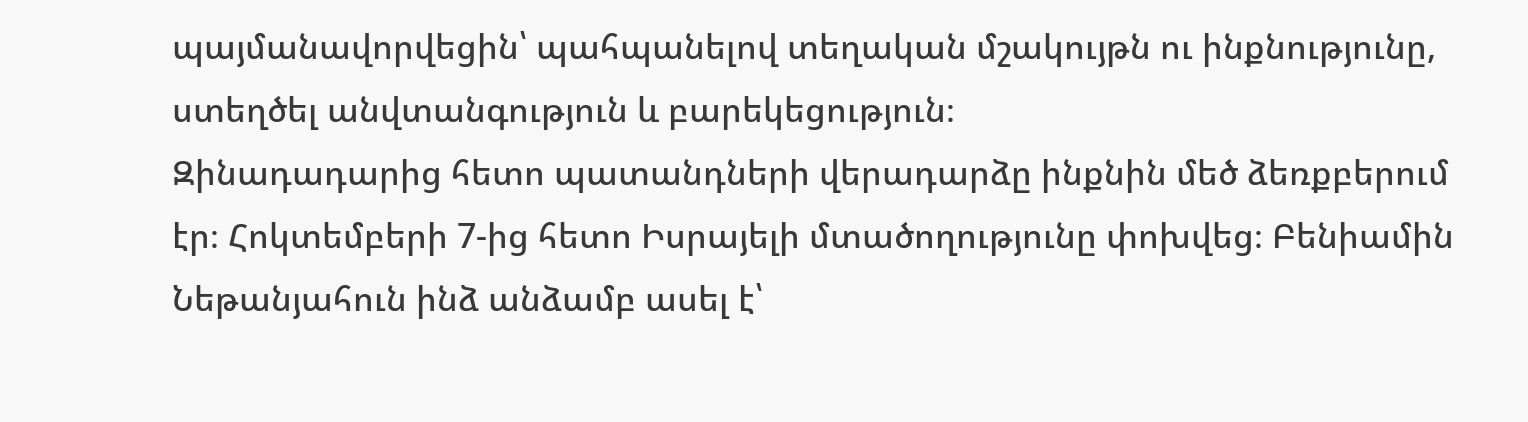պայմանավորվեցին՝ պահպանելով տեղական մշակույթն ու ինքնությունը, ստեղծել անվտանգություն և բարեկեցություն։
Զինադադարից հետո պատանդների վերադարձը ինքնին մեծ ձեռքբերում էր։ Հոկտեմբերի 7‑ից հետո Իսրայելի մտածողությունը փոխվեց։ Բենիամին Նեթանյահուն ինձ անձամբ ասել է՝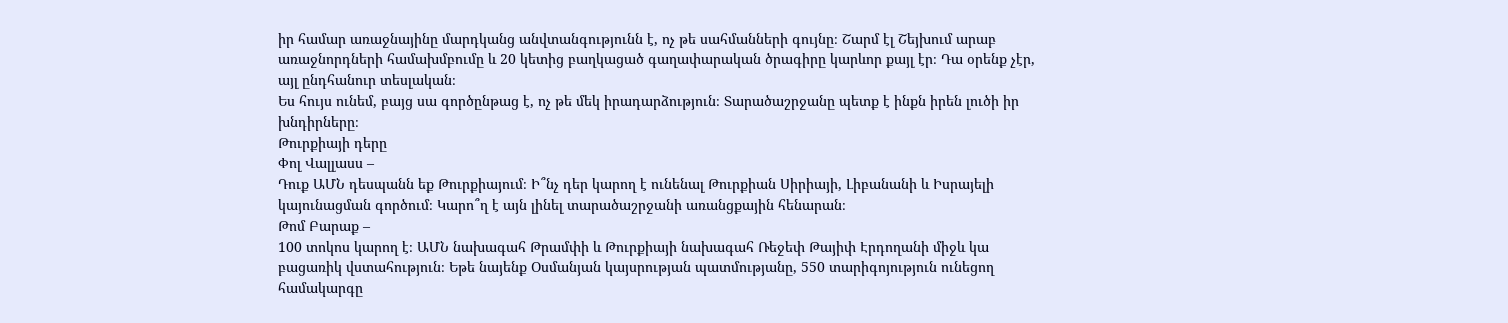իր համար առաջնայինը մարդկանց անվտանգությունն է, ոչ թե սահմանների գույնը։ Շարմ էլ Շեյխում արաբ առաջնորդների համախմբումը և 20 կետից բաղկացած գաղափարական ծրագիրը կարևոր քայլ էր։ Դա օրենք չէր, այլ ընդհանուր տեսլական։
Ես հույս ունեմ, բայց սա գործընթաց է, ոչ թե մեկ իրադարձություն։ Տարածաշրջանը պետք է ինքն իրեն լուծի իր խնդիրները։
Թուրքիայի դերը
Փոլ Վալլասս –
Դուք ԱՄՆ դեսպանն եք Թուրքիայում։ Ի՞նչ դեր կարող է ունենալ Թուրքիան Սիրիայի, Լիբանանի և Իսրայելի կայունացման գործում։ Կարո՞ղ է այն լինել տարածաշրջանի առանցքային հենարան։
Թոմ Բարաք –
100 տոկոս կարող է։ ԱՄՆ նախագահ Թրամփի և Թուրքիայի նախագահ Ռեջեփ Թայիփ Էրդողանի միջև կա բացառիկ վստահություն։ Եթե նայենք Օսմանյան կայսրության պատմությանը, 550 տարիգոյություն ունեցող համակարգը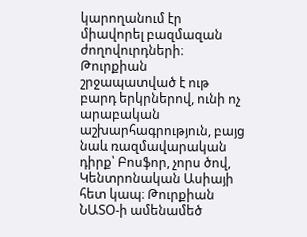կարողանում էր միավորել բազմազան ժողովուրդների։
Թուրքիան շրջապատված է ութ բարդ երկրներով, ունի ոչ արաբական աշխարհագրություն, բայց նաև ռազմավարական դիրք՝ Բոսֆոր, չորս ծով, Կենտրոնական Ասիայի հետ կապ։ Թուրքիան ՆԱՏՕ‑ի ամենամեծ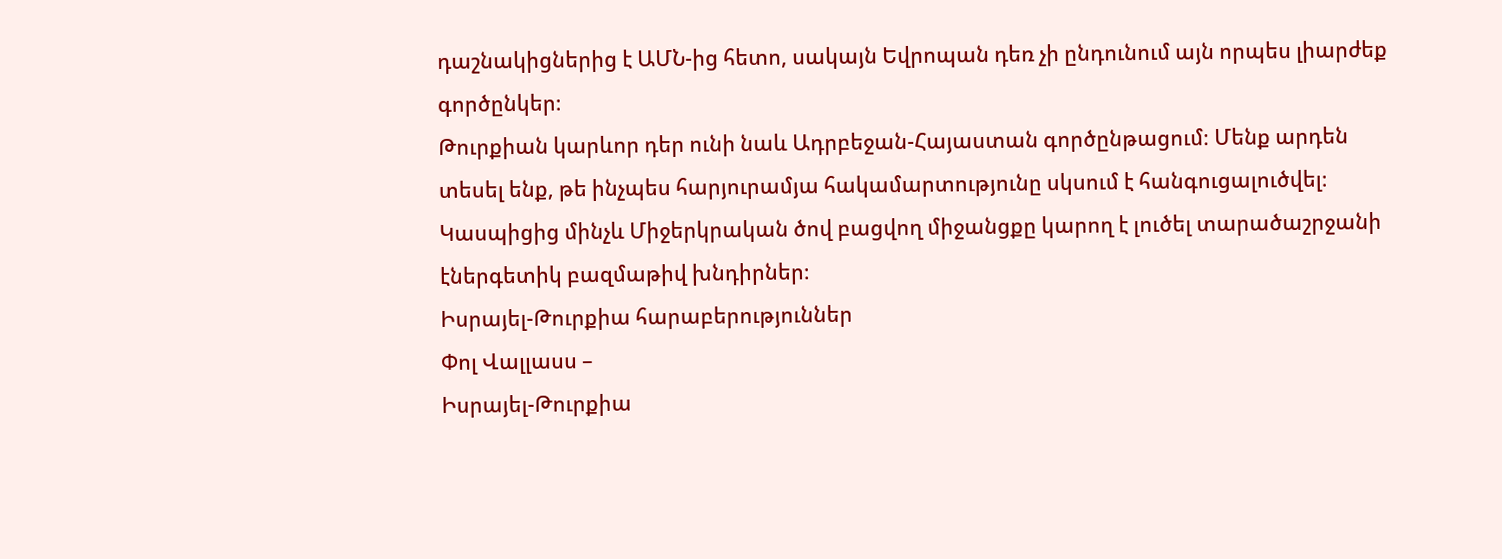դաշնակիցներից է ԱՄՆ-ից հետո, սակայն Եվրոպան դեռ չի ընդունում այն որպես լիարժեք գործընկեր։
Թուրքիան կարևոր դեր ունի նաև Ադրբեջան-Հայաստան գործընթացում։ Մենք արդեն տեսել ենք, թե ինչպես հարյուրամյա հակամարտությունը սկսում է հանգուցալուծվել։ Կասպիցից մինչև Միջերկրական ծով բացվող միջանցքը կարող է լուծել տարածաշրջանի էներգետիկ բազմաթիվ խնդիրներ։
Իսրայել-Թուրքիա հարաբերություններ
Փոլ Վալլասս –
Իսրայել-Թուրքիա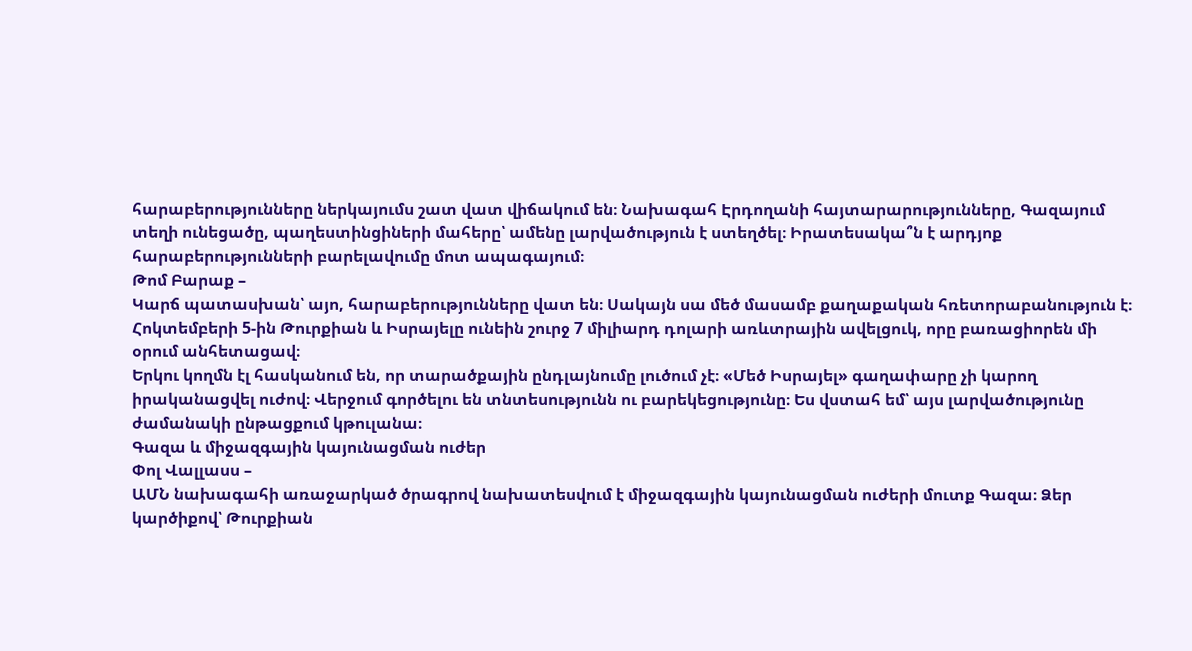հարաբերությունները ներկայումս շատ վատ վիճակում են։ Նախագահ Էրդողանի հայտարարությունները, Գազայում տեղի ունեցածը, պաղեստինցիների մահերը՝ ամենը լարվածություն է ստեղծել։ Իրատեսակա՞ն է արդյոք հարաբերությունների բարելավումը մոտ ապագայում։
Թոմ Բարաք –
Կարճ պատասխան՝ այո, հարաբերությունները վատ են։ Սակայն սա մեծ մասամբ քաղաքական հռետորաբանություն է։ Հոկտեմբերի 5‑ին Թուրքիան և Իսրայելը ունեին շուրջ 7 միլիարդ դոլարի առևտրային ավելցուկ, որը բառացիորեն մի օրում անհետացավ։
Երկու կողմն էլ հասկանում են, որ տարածքային ընդլայնումը լուծում չէ։ «Մեծ Իսրայել» գաղափարը չի կարող իրականացվել ուժով։ Վերջում գործելու են տնտեսությունն ու բարեկեցությունը։ Ես վստահ եմ՝ այս լարվածությունը ժամանակի ընթացքում կթուլանա։
Գազա և միջազգային կայունացման ուժեր
Փոլ Վալլասս –
ԱՄՆ նախագահի առաջարկած ծրագրով նախատեսվում է միջազգային կայունացման ուժերի մուտք Գազա։ Ձեր կարծիքով՝ Թուրքիան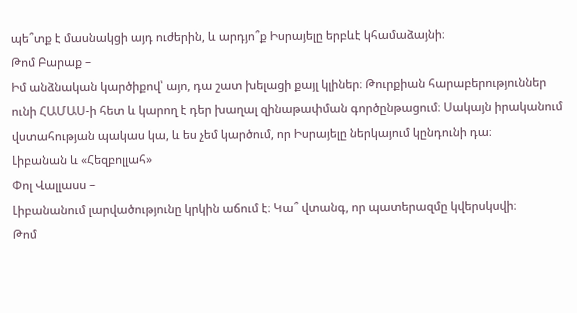պե՞տք է մասնակցի այդ ուժերին, և արդյո՞ք Իսրայելը երբևէ կհամաձայնի։
Թոմ Բարաք –
Իմ անձնական կարծիքով՝ այո, դա շատ խելացի քայլ կլիներ։ Թուրքիան հարաբերություններ ունի ՀԱՄԱՍ‑ի հետ և կարող է դեր խաղալ զինաթափման գործընթացում։ Սակայն իրականում վստահության պակաս կա, և ես չեմ կարծում, որ Իսրայելը ներկայում կընդունի դա։
Լիբանան և «Հեզբոլլահ»
Փոլ Վալլասս –
Լիբանանում լարվածությունը կրկին աճում է։ Կա՞ վտանգ, որ պատերազմը կվերսկսվի։
Թոմ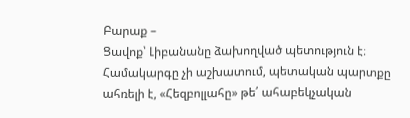Բարաք –
Ցավոք՝ Լիբանանը ձախողված պետություն է։ Համակարգը չի աշխատում, պետական պարտքը ահռելի է, «Հեզբոլլահը» թե՛ ահաբեկչական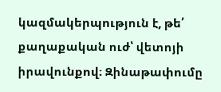կազմակերպություն է, թե՛ քաղաքական ուժ՝ վետոյի իրավունքով։ Զինաթափումը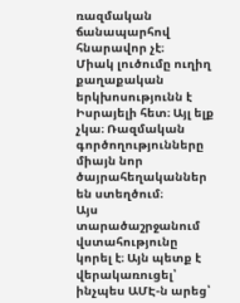ռազմական ճանապարհով հնարավոր չէ։
Միակ լուծումը ուղիղ քաղաքական երկխոսությունն է Իսրայելի հետ։ Այլ ելք չկա։ Ռազմական գործողությունները միայն նոր ծայրահեղականներ են ստեղծում։
Այս տարածաշրջանում վստահությունը կորել է։ Այն պետք է վերակառուցել՝ ինչպես ԱՄԷ‑ն արեց՝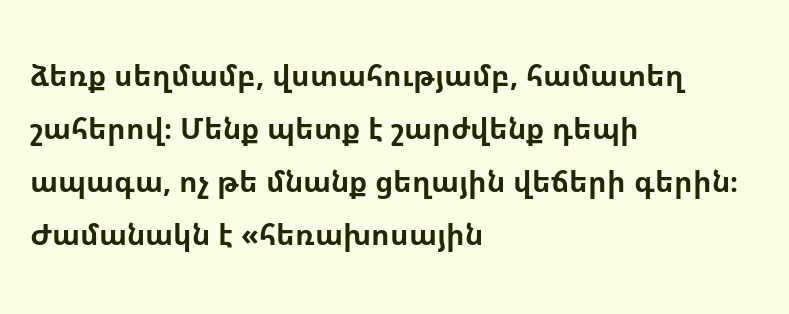ձեռք սեղմամբ, վստահությամբ, համատեղ շահերով։ Մենք պետք է շարժվենք դեպի ապագա, ոչ թե մնանք ցեղային վեճերի գերին։ Ժամանակն է «հեռախոսային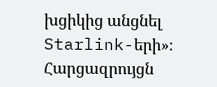խցիկից անցնել Starlink-երի»։
Հարցազրույցն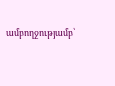ամբողջությամբ՝